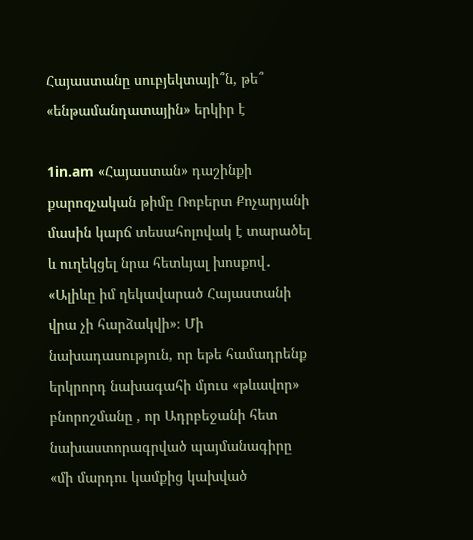Հայաստանը սուբյեկտայի՞ն, թե՞ «ենթամանդատային» երկիր է

1in.am «Հայաստան» դաշինքի քարոզչական թիմը Ռոբերտ Քոչարյանի մասին կարճ տեսահոլովակ է տարածել և ուղեկցել նրա հետևյալ խոսքով․ «Ալիևը իմ ղեկավարած Հայաստանի վրա չի հարձակվի»։ Մի նախադասություն, որ եթե համադրենք երկրորդ նախագահի մյուս «թևավոր» բնորոշմանը , որ Ադրբեջանի հետ նախաստորագրված պայմանագիրը «մի մարդու կամքից կախված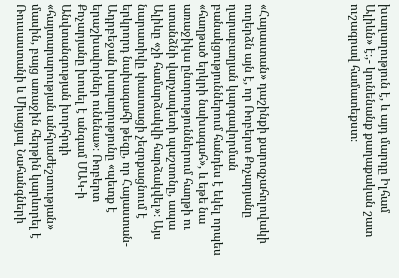խաղաղություն է, և այդ մարդը Իլհամ Ալիևն» է։,- կունենանք քաղաքական շատ ուշագրավ համատեքստ։





«Հայաստան» դաշինքի քարոզչահոլովակի ուղերձն այն է, որ Ռոբերտ Քոչարյանը ղարաբաղյան կարգավորման բանակցություններում հանդես է եկել որպես «հաղթած երկրի նախագահ», և եթե նա առաջիկա ընտրություններում հաղթի ու ստանձնի վարչապետի պաշտոնը, ապա Ալիևը «չի համարձակվի հարձակվել»։ Այս նարատիվը փաստացի չեզոքացնում է երկրորդ նախագահի թեզը, որ Հայաստան-Ադրբեջան խաղաղությունը «պետք է երաշխավորներ ունենա»։ Ռոբերտ Քոչարյանը խոսել է անգամ ՄԱԿ-ի Անվտանգության խորհրդի «հայտարարության անհրաժեշտության» մասին, բայց առաջին հերթին կարևորել է Ռուսաստանի և Միացյալ Նահանգների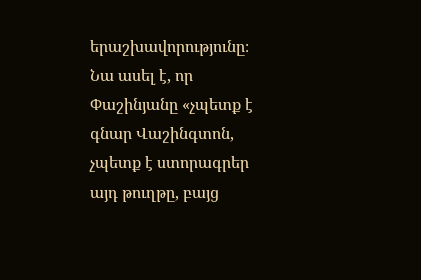երաշխավորությունը։ Նա ասել է, որ Փաշինյանը «չպետք է գնար Վաշինգտոն, չպետք է ստորագրեր այդ թուղթը, բայց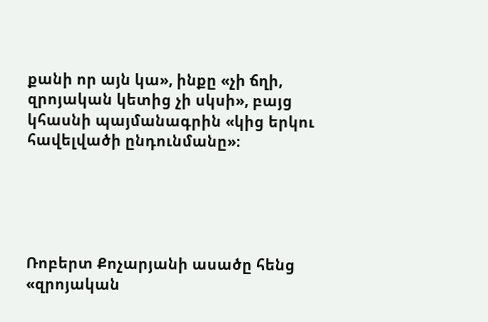քանի որ այն կա», ինքը «չի ճղի, զրոյական կետից չի սկսի», բայց կհասնի պայմանագրին «կից երկու հավելվածի ընդունմանը»։





Ռոբերտ Քոչարյանի ասածը հենց «զրոյական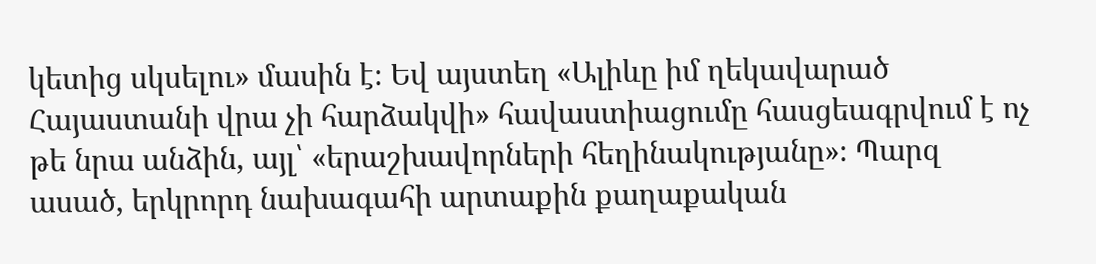կետից սկսելու» մասին է։ Եվ այստեղ «Ալիևը իմ ղեկավարած Հայաստանի վրա չի հարձակվի» հավաստիացումը հասցեագրվում է ոչ թե նրա անձին, այլ՝ «երաշխավորների հեղինակությանը»։ Պարզ ասած, երկրորդ նախագահի արտաքին քաղաքական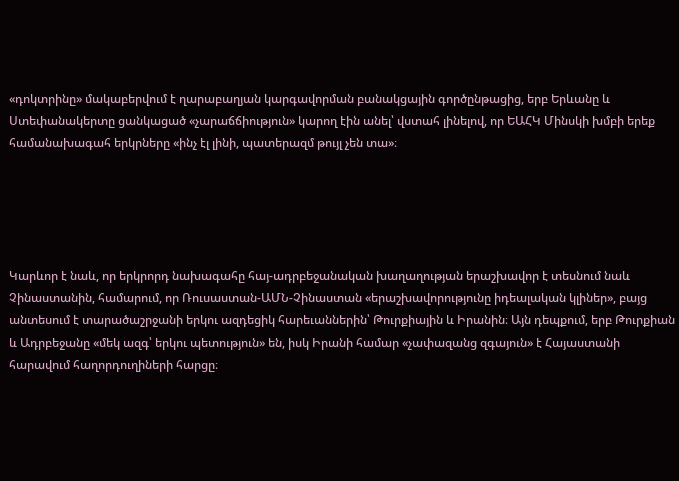«դոկտրինը» մակաբերվում է ղարաբաղյան կարգավորման բանակցային գործընթացից, երբ Երևանը և Ստեփանակերտը ցանկացած «չարաճճիություն» կարող էին անել՝ վստահ լինելով, որ ԵԱՀԿ Մինսկի խմբի երեք համանախագահ երկրները «ինչ էլ լինի, պատերազմ թույլ չեն տա»։





Կարևոր է նաև, որ երկրորդ նախագահը հայ-ադրբեջանական խաղաղության երաշխավոր է տեսնում նաև Չինաստանին, համարում, որ Ռուսաստան-ԱՄՆ-Չինաստան «երաշխավորությունը իդեալական կլիներ», բայց անտեսում է տարածաշրջանի երկու ազդեցիկ հարեւաններին՝ Թուրքիային և Իրանին։ Այն դեպքում, երբ Թուրքիան և Ադրբեջանը «մեկ ազգ՝ երկու պետություն» են, իսկ Իրանի համար «չափազանց զգայուն» է Հայաստանի հարավում հաղորդուղիների հարցը։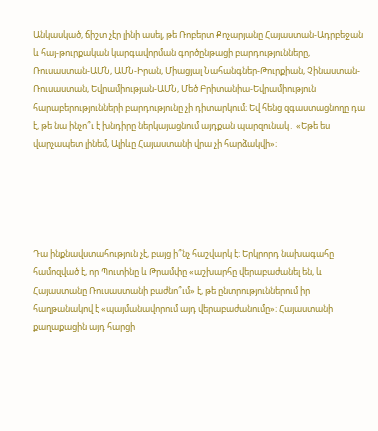Անկասկած, ճիշտ չէր լինի ասել, թե Ռոբերտ Քոչարյանը Հայաստան-Ադրբեջան և հայ-թուրքական կարգավորման գործընթացի բարդությունները, Ռուսաստան-ԱՄՆ, ԱՄՆ-Իրան, Միացյալ Նահանգներ-Թուրքիան, Չինաստան-Ռուսաստան, Եվրամիության-ԱՄՆ, Մեծ Բրիտանիա-Եվրամիություն հարաբերությունների բարդությունը չի դիտարկում։ Եվ հենց զգաստացնողը դա է, թե նա ինչո՞ւ է խնդիրը ներկայացնում այդքան պարզունակ․ «Եթե ես վարչապետ լինեմ, Ալիևը Հայաստանի վրա չի հարձակվի»։





Դա ինքնավստահություն չէ, բայց ի՞նչ հաշվարկ է։ Երկրորդ նախագահը համոզված է, որ Պուտինը և Թրամփը «աշխարհը վերաբաժանել են, և Հայաստանը Ռուսաստանի բաժնո՞ւմ» է, թե ընտրություններում իր հաղթանակով է «պայմանավորում այդ վերաբաժանումը»։ Հայաստանի քաղաքացին այդ հարցի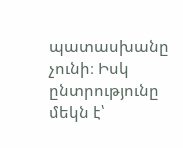պատասխանը չունի։ Իսկ ընտրությունը մեկն է՝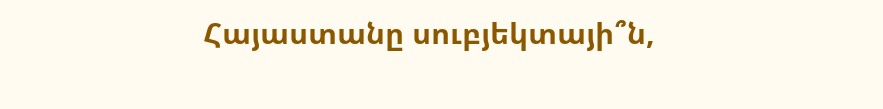Հայաստանը սուբյեկտայի՞ն,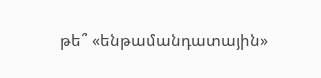թե՞ «ենթամանդատային»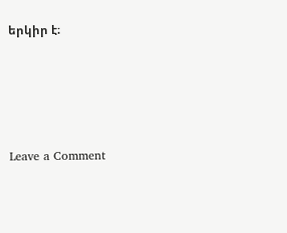երկիր է։








Leave a Comment